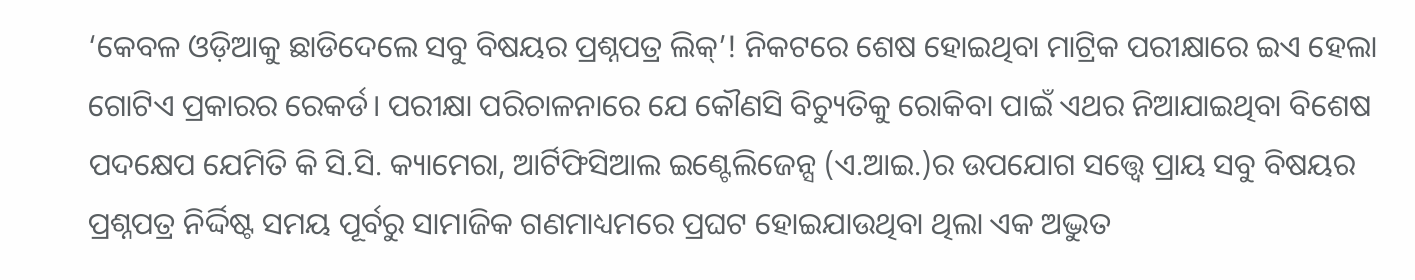‘କେବଳ ଓଡ଼ିଆକୁ ଛାଡିଦେଲେ ସବୁ ବିଷୟର ପ୍ରଶ୍ନପତ୍ର ଲିକ୍’! ନିକଟରେ ଶେଷ ହୋଇଥିବା ମାଟ୍ରିକ ପରୀକ୍ଷାରେ ଇଏ ହେଲା ଗୋଟିଏ ପ୍ରକାରର ରେକର୍ଡ। ପରୀକ୍ଷା ପରିଚାଳନାରେ ଯେ କୌଣସି ବିଚ୍ୟୁତିକୁ ରୋକିବା ପାଇଁ ଏଥର ନିଆଯାଇଥିବା ବିଶେଷ ପଦକ୍ଷେପ ଯେମିତି କି ସି.ସି. କ୍ୟାମେରା, ଆର୍ଟିଫିସିଆଲ ଇଣ୍ଟେଲିଜେନ୍ସ (ଏ.ଆଇ.)ର ଉପଯୋଗ ସତ୍ତ୍ୱେ ପ୍ରାୟ ସବୁ ବିଷୟର ପ୍ରଶ୍ନପତ୍ର ନିର୍ଦ୍ଦିଷ୍ଟ ସମୟ ପୂର୍ବରୁ ସାମାଜିକ ଗଣମାଧ୍ୟମରେ ପ୍ରଘଟ ହୋଇଯାଉଥିବା ଥିଲା ଏକ ଅଦ୍ଭୁତ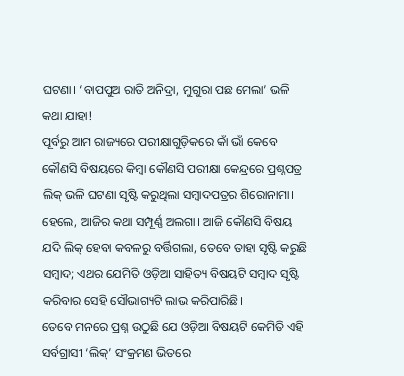ଘଟଣା। ‘ବାପପୁଅ ରାତି ଅନିଦ୍ରା, ମୁଗୁରା ପଛ ମେଲା’ ଭଳି କଥା ଯାହା!
ପୂର୍ବରୁ ଆମ ରାଜ୍ୟରେ ପରୀକ୍ଷାଗୁଡ଼ିକରେ କାଁ ଭାଁ କେବେ କୌଣସି ବିଷୟରେ କିମ୍ବା କୌଣସି ପରୀକ୍ଷା କେନ୍ଦ୍ରରେ ପ୍ରଶ୍ନପତ୍ର ଲିକ୍ ଭଳି ଘଟଣା ସୃଷ୍ଟି କରୁଥିଲା ସମ୍ବାଦପତ୍ରର ଶିରୋନାମା। ହେଲେ, ଆଜିର କଥା ସମ୍ପୂର୍ଣ୍ଣ ଅଲଗା। ଆଜି କୌଣସି ବିଷୟ ଯଦି ଲିକ୍ ହେବା କବଳରୁ ବର୍ତ୍ତିଗଲା, ତେବେ ତାହା ସୃଷ୍ଟି କରୁଛି ସମ୍ବାଦ; ଏଥର ଯେମିତି ଓଡ଼ିଆ ସାହିତ୍ୟ ବିଷୟଟି ସମ୍ବାଦ ସୃଷ୍ଟି କରିବାର ସେହି ସୌଭାଗ୍ୟଟି ଲାଭ କରିପାରିଛି।
ତେବେ ମନରେ ପ୍ରଶ୍ନ ଉଠୁଛି ଯେ ଓଡ଼ିଆ ବିଷୟଟି କେମିତି ଏହି ସର୍ବଗ୍ରାସୀ ‘ଲିକ୍’ ସଂକ୍ରମଣ ଭିତରେ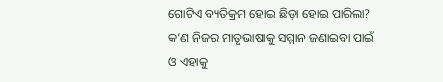ଗୋଟିଏ ବ୍ୟତିକ୍ରମ ହୋଇ ଛିଡ଼ା ହୋଇ ପାରିଲା? କ’ଣ ନିଜର ମାତୃଭାଷାକୁ ସମ୍ମାନ ଜଣାଇବା ପାଇଁ ଓ ଏହାକୁ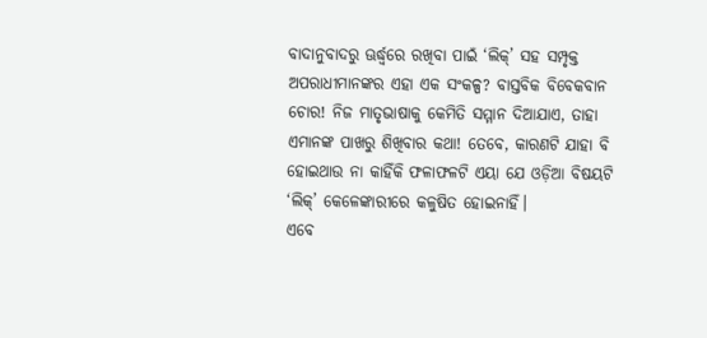ବାଦାନୁବାଦରୁ ଊର୍ଦ୍ଧ୍ୱରେ ରଖିବା ପାଇଁ ‘ଲିକ୍’ ସହ ସମ୍ପୃକ୍ତ ଅପରାଧୀମାନଙ୍କର ଏହା ଏକ ସଂକଳ୍ପ? ବାସ୍ତବିକ ବିବେକବାନ ଚୋର! ନିଜ ମାତୃଭାଷାକୁ କେମିତି ସମ୍ମାନ ଦିଆଯାଏ, ତାହା ଏମାନଙ୍କ ପାଖରୁ ଶିଖିବାର କଥା! ତେବେ, କାରଣଟି ଯାହା ବି ହୋଇଥାଉ ନା କାହିଁକି ଫଳାଫଳଟି ଏୟା ଯେ ଓଡ଼ିଆ ବିଷୟଟି ‘ଲିକ୍’ କେଳେଙ୍କାରୀରେ କଳୁଷିତ ହୋଇନାହିଁ।
ଏବେ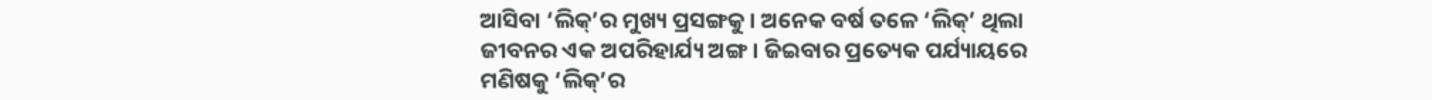ଆସିବା ‘ଲିକ୍’ର ମୁଖ୍ୟ ପ୍ରସଙ୍ଗକୁ। ଅନେକ ବର୍ଷ ତଳେ ‘ଲିକ୍’ ଥିଲା ଜୀବନର ଏକ ଅପରିହାର୍ଯ୍ୟ ଅଙ୍ଗ। ଜିଇବାର ପ୍ରତ୍ୟେକ ପର୍ଯ୍ୟାୟରେ ମଣିଷକୁ ‘ଲିକ୍’ର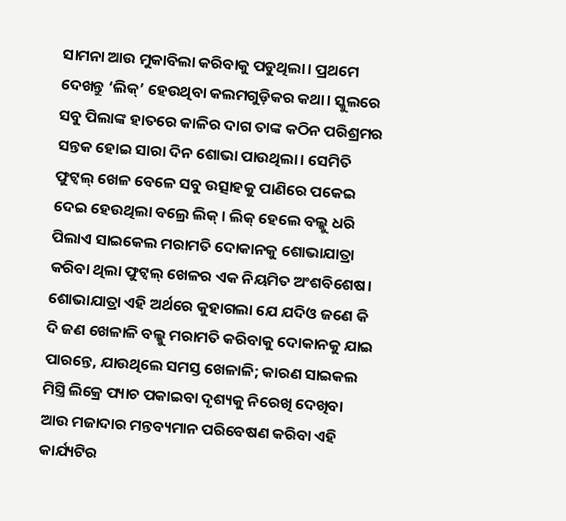ସାମନା ଆଉ ମୁକାବିଲା କରିବାକୁ ପଡୁଥିଲା। ପ୍ରଥମେ ଦେଖନ୍ତୁ ‘ଲିକ୍’ ହେଉଥିବା କଲମଗୁଡ଼ିକର କଥା। ସ୍କୁଲରେ ସବୁ ପିଲାଙ୍କ ହାତରେ କାଳିର ଦାଗ ତାଙ୍କ କଠିନ ପରିଶ୍ରମର ସନ୍ତକ ହୋଇ ସାରା ଦିନ ଶୋଭା ପାଉଥିଲା। ସେମିତି ଫୁଟ୍ବଲ୍ ଖେଳ ବେଳେ ସବୁ ଉତ୍ସାହକୁ ପାଣିରେ ପକେଇ ଦେଇ ହେଉଥିଲା ବଲ୍ରେ ଲିକ୍। ଲିକ୍ ହେଲେ ବଲ୍କୁ ଧରି ପିଲାଏ ସାଇକେଲ ମରାମତି ଦୋକାନକୁ ଶୋଭାଯାତ୍ରା କରିବା ଥିଲା ଫୁଟ୍ବଲ୍ ଖେଳର ଏକ ନିୟମିତ ଅଂଶବିଶେଷ। ଶୋଭାଯାତ୍ରା ଏହି ଅର୍ଥରେ କୁହାଗଲା ଯେ ଯଦିଓ ଜଣେ କି ଦି ଜଣ ଖେଳାଳି ବଲ୍କୁ ମରାମତି କରିବାକୁ ଦୋକାନକୁ ଯାଇ ପାରନ୍ତେ, ଯାଉଥିଲେ ସମସ୍ତ ଖେଳାଳି; କାରଣ ସାଇକଲ ମିସ୍ତ୍ରି ଲିକ୍ରେ ପ୍ୟାଚ ପକାଇବା ଦୃଶ୍ୟକୁ ନିରେଖି ଦେଖିବା ଆଉ ମଜାଦାର ମନ୍ତବ୍ୟମାନ ପରିବେଷଣ କରିବା ଏହି କାର୍ଯ୍ୟଟିର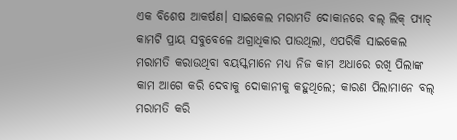ଏକ ବିଶେଷ ଆକର୍ଷଣ। ସାଇକେଲ ମରାମତି ଦୋକାନରେ ବଲ୍ ଲିକ୍ ପ୍ୟାଚ୍ କାମଟି ପ୍ରାୟ ସବୁବେଳେ ଅଗ୍ରାଧିକାର ପାଉଥିଲା, ଏପରିକି ସାଇକେଲ ମରାମତି କରାଉଥିବା ବୟସ୍କମାନେ ମଧ୍ୟ ନିଜ କାମ ଅଧାରେ ରଖି ପିଲାଙ୍କ କାମ ଆଗେ କରି ଦେବାକୁ ଦୋକାନୀକୁ କହୁଥିଲେ; କାରଣ ପିଲାମାନେ ବଲ୍ ମରାମତି କରି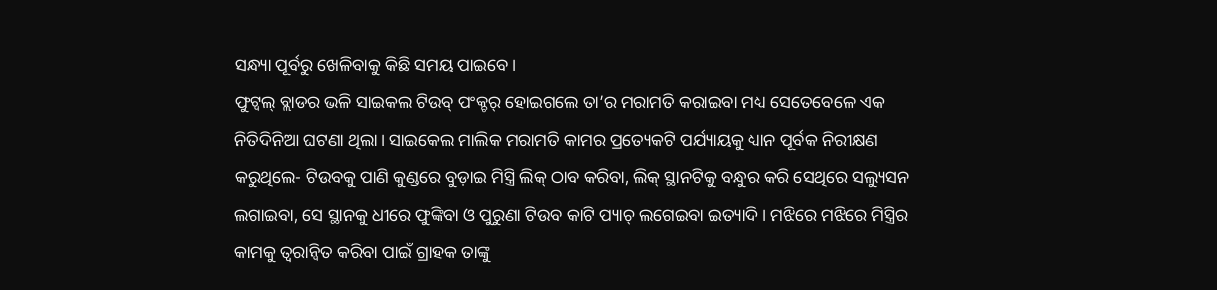ସନ୍ଧ୍ୟା ପୂର୍ବରୁ ଖେଳିବାକୁ କିଛି ସମୟ ପାଇବେ।
ଫୁଟ୍ବଲ୍ ବ୍ଲାଡର ଭଳି ସାଇକଲ ଟିଉବ୍ ପଂକ୍ଚର୍ ହୋଇଗଲେ ତା’ର ମରାମତି କରାଇବା ମଧ୍ୟ ସେତେବେଳେ ଏକ ନିତିଦିନିଆ ଘଟଣା ଥିଲା। ସାଇକେଲ ମାଲିକ ମରାମତି କାମର ପ୍ରତ୍ୟେକଟି ପର୍ଯ୍ୟାୟକୁ ଧ୍ୟାନ ପୂର୍ବକ ନିରୀକ୍ଷଣ କରୁଥିଲେ- ଟିଉବକୁ ପାଣି କୁଣ୍ଡରେ ବୁଡ଼ାଇ ମିସ୍ତ୍ରି ଲିକ୍ ଠାବ କରିବା, ଲିକ୍ ସ୍ଥାନଟିକୁ ବନ୍ଧୁର କରି ସେଥିରେ ସଲ୍ୟୁସନ ଲଗାଇବା, ସେ ସ୍ଥାନକୁ ଧୀରେ ଫୁଙ୍କିବା ଓ ପୁରୁଣା ଟିଉବ କାଟି ପ୍ୟାଚ୍ ଲଗେଇବା ଇତ୍ୟାଦି। ମଝିରେ ମଝିରେ ମିସ୍ତ୍ରିର କାମକୁ ତ୍ୱରାନ୍ୱିତ କରିବା ପାଇଁ ଗ୍ରାହକ ତାଙ୍କୁ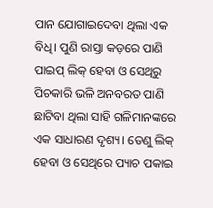ପାନ ଯୋଗାଇଦେବା ଥିଲା ଏକ ବିଧି। ପୁଣି ରାସ୍ତା କଡ଼ରେ ପାଣି ପାଇପ୍ ଲିକ୍ ହେବା ଓ ସେଥିରୁ ପିଚକାରି ଭଳି ଅନବରତ ପାଣି ଛାଟିବା ଥିଲା ସାହି ଗଳିମାନଙ୍କରେ ଏକ ସାଧାରଣ ଦୃଶ୍ୟ। ତେଣୁ ଲିକ୍ ହେବା ଓ ସେଥିରେ ପ୍ୟାଚ ପକାଇ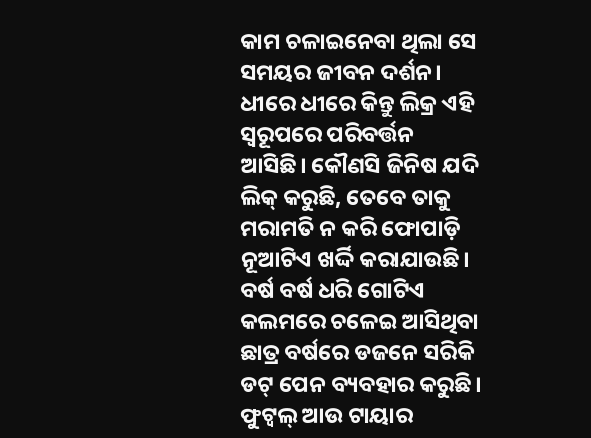କାମ ଚଳାଇନେବା ଥିଲା ସେ ସମୟର ଜୀବନ ଦର୍ଶନ।
ଧୀରେ ଧୀରେ କିନ୍ତୁ ଲିକ୍ର ଏହି ସ୍ୱରୂପରେ ପରିବର୍ତ୍ତନ ଆସିଛି। କୌଣସି ଜିନିଷ ଯଦି ଲିକ୍ କରୁଛି, ତେବେ ତାକୁ ମରାମତି ନ କରି ଫୋପାଡ଼ି ନୂଆଟିଏ ଖର୍ଦ୍ଦି କରାଯାଉଛି। ବର୍ଷ ବର୍ଷ ଧରି ଗୋଟିଏ କଲମରେ ଚଳେଇ ଆସିଥିବା ଛାତ୍ର ବର୍ଷରେ ଡଜନେ ସରିକି ଡଟ୍ ପେନ ବ୍ୟବହାର କରୁଛି। ଫୁଟ୍ବଲ୍ ଆଉ ଟାୟାର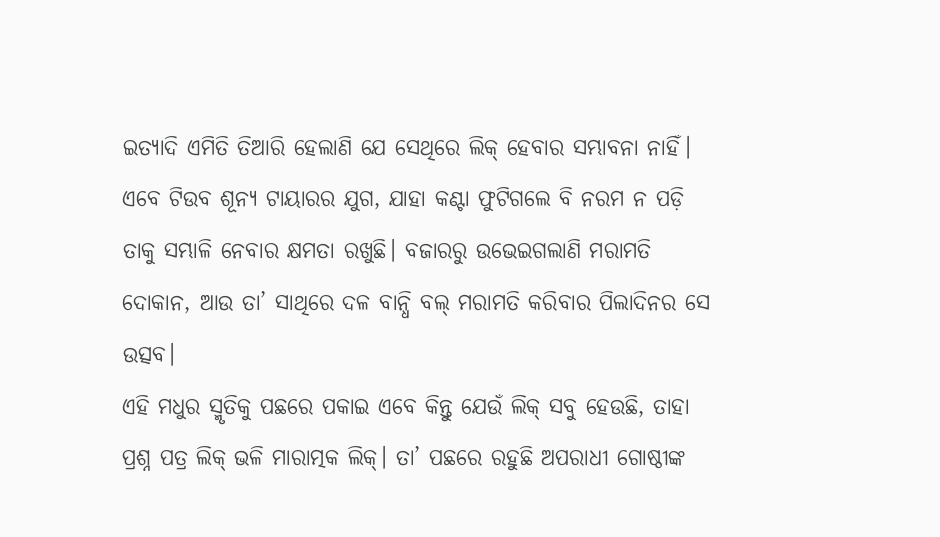ଇତ୍ୟାଦି ଏମିତି ତିଆରି ହେଲାଣି ଯେ ସେଥିରେ ଲିକ୍ ହେବାର ସମ୍ଭାବନା ନାହିଁ। ଏବେ ଟିଉବ ଶୂନ୍ୟ ଟାୟାରର ଯୁଗ, ଯାହା କଣ୍ଟା ଫୁଟିଗଲେ ବି ନରମ ନ ପଡ଼ି ତାକୁ ସମ୍ଭାଳି ନେବାର କ୍ଷମତା ରଖୁଛି। ବଜାରରୁ ଉଭେଇଗଲାଣି ମରାମତି ଦୋକାନ, ଆଉ ତା’ ସାଥିରେ ଦଳ ବାନ୍ଧି ବଲ୍ ମରାମତି କରିବାର ପିଲାଦିନର ସେ ଉତ୍ସବ।
ଏହି ମଧୁର ସ୍ମୃତିକୁ ପଛରେ ପକାଇ ଏବେ କିନ୍ତୁ ଯେଉଁ ଲିକ୍ ସବୁ ହେଉଛି, ତାହା ପ୍ରଶ୍ନ ପତ୍ର ଲିକ୍ ଭଳି ମାରାତ୍ମକ ଲିକ୍। ତା’ ପଛରେ ରହୁଛି ଅପରାଧୀ ଗୋଷ୍ଠୀଙ୍କ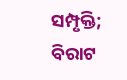ସମ୍ପୃକ୍ତି; ବିରାଟ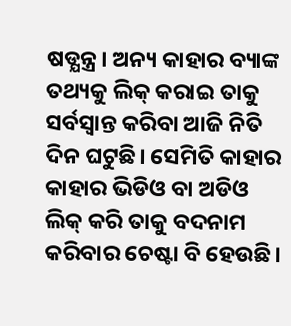ଷଡ୍ଯନ୍ତ୍ର। ଅନ୍ୟ କାହାର ବ୍ୟାଙ୍କ ତଥ୍ୟକୁ ଲିକ୍ କରାଇ ତାକୁ ସର୍ବସ୍ୱାନ୍ତ କରିବା ଆଜି ନିତି ଦିନ ଘଟୁଛି। ସେମିତି କାହାର କାହାର ଭିଡିଓ ବା ଅଡିଓ ଲିକ୍ କରି ତାକୁ ବଦନାମ କରିବାର ଚେଷ୍ଟା ବି ହେଉଛି।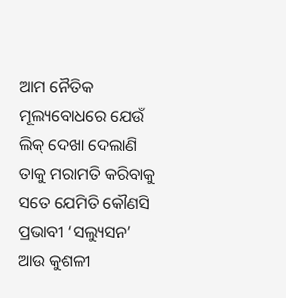ଆମ ନୈତିକ ମୂଲ୍ୟବୋଧରେ ଯେଉଁ ଲିକ୍ ଦେଖା ଦେଲାଣି ତାକୁ ମରାମତି କରିବାକୁ ସତେ ଯେମିତି କୌଣସି ପ୍ରଭାବୀ ‘ସଲ୍ୟୁସନ’ ଆଉ କୁଶଳୀ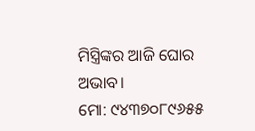ମିସ୍ତ୍ରିଙ୍କର ଆଜି ଘୋର ଅଭାବ।
ମୋ: ୯୪୩୭୦୮୯୬୫୫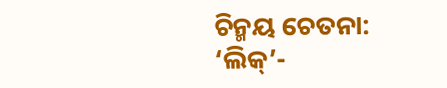ଚିନ୍ମୟ ଚେତନା: ‘ଲିକ୍’-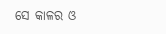ସେ କାଳର ଓ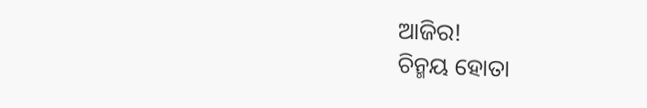ଆଜିର!
ଚିନ୍ମୟ ହୋତା